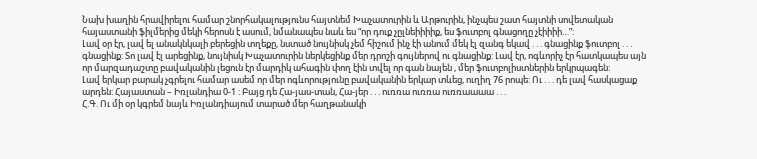Նախ խաղին հրավիրելու համար շնորհակալությունս հայտնեմ Խաչատուրին և Արթուրին, ինչպես շատ հայտնի սովետական հայաստանի ֆիլմերից մեկի հերոսն է ասում, նմանապես նաև ես “որ դուք չըլնեիիիիք, ես ֆուտբոլ գնացողը չէիիիի…”:
Լավ օր էր, լավ ել անակնկալի բերեցին տղեքը, նստած նույնիսկ չեմ հիշում ինչ էի անում մեկ էլ զանգ եկավ . . . գնացինք ֆուտբոլ . . . գնացինք: Տո լավ էլ արեցինք, նույնիսկ Խաչատուրին ներկեցինք մեր դրոշի գույներով ու գնացինք: Լավ էր, ոգևորիչ էր հատկապես այն որ մարզադաշտը բավականին լեցուն էր մարդիկ ահագին փող էին տվել որ գան նայեն , մեր ֆուտբոլիստներին երկրպագեն:
Լավ երկար բարակ չգրելու համար ասեմ որ մեր ոգևորությունը բավականին երկար տևեց, ուղիղ 76 րոպե: Ու . . . դե լավ հասկացաք արդեն: Հայաստան – Իռլանդիա 0-1 : Բայց դե Հա-յաս-տան, Հա-յեր . . . ուռռա ուռռա ուռռաաաա . . .
Հ.Գ. Ու մի օր կգրեմ նայև Իռլանդիայում տարած մեր հաղթանակի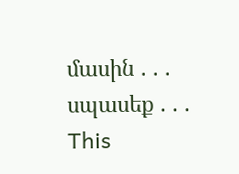մասին . . . սպասեք . . .
This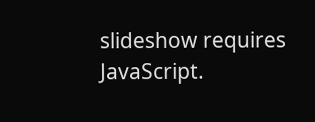slideshow requires JavaScript.